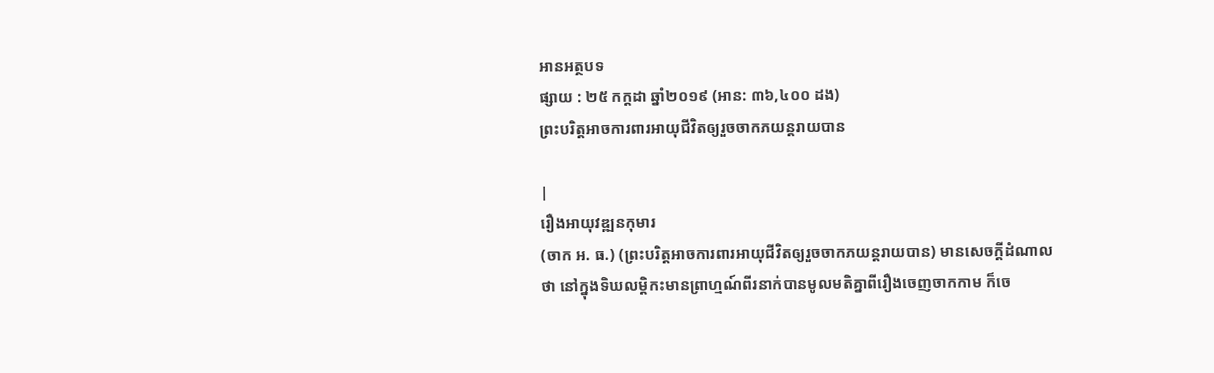អានអត្ថបទ
ផ្សាយ : ២៥ កក្តដា ឆ្នាំ២០១៩ (អាន: ៣៦,៤០០ ដង)
ព្រះបរិត្តអាចការពារអាយុជីវិតឲ្យរួចចាកភយន្តរាយបាន

|
រឿងអាយុវឌ្ឍនកុមារ
(ចាក អ. ធ.) (ព្រះបរិត្តអាចការពារអាយុជីវិតឲ្យរួចចាកភយន្តរាយបាន) មានសេចក្តីដំណាលថា នៅក្នុងទិឃលម្តិកះមានព្រាហ្មណ៍ពីរនាក់បានមូលមតិគ្នាពីរឿងចេញចាកកាម ក៏ចេ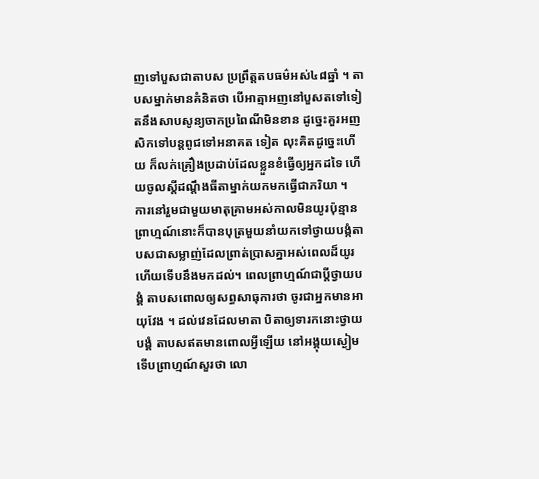ញទៅបួសជាតាបស ប្រព្រឹត្តតបធម៌អស់៤៨ឆ្នាំ ។ តាបសម្នាក់មានគំនិតថា បើអាត្មាអញនៅបួសតទៅទៀតនឹងសាបសូន្យចាកប្រពៃណីមិនខាន ដូច្នេះគួរអញសិកទៅបន្តពូជទៅអនាគត ទៀត លុះគិតដូច្នេះហើយ ក៏លក់គ្រឿងប្រដាប់ដែលខ្លួនខំធ្វើឲ្យអ្នកដទៃ ហើយចូលស្តីដណ្តឹងធីតាម្នាក់យកមកធ្វើជាភរិយា ។
ការនៅរួមជាមួយមាតុគ្រាមអស់កាលមិនយូរប៉ុន្មាន ព្រាហ្មណ៍នោះក៏បានបុត្រមួយនាំយកទៅថ្វាយបង្កំតាបសជាសម្លាញ់ដែលព្រាត់ប្រាសគ្នាអស់ពេលដ៏យូរ ហើយទើបនឹងមកដល់។ ពេលព្រាហ្មណ៍ជាប្តីថ្វាយបង្គំ តាបសពោលឲ្យសព្ធសាធុការថា ចូរជាអ្នកមានអាយុវែង ។ ដល់វេនដែលមាតា បិតាឲ្យទារកនោះថ្វាយបង្គំ តាបសឥតមានពោលអ្វីឡើយ នៅអង្គុយស្ងៀម ទើបព្រាហ្មណ៍សួរថា លោ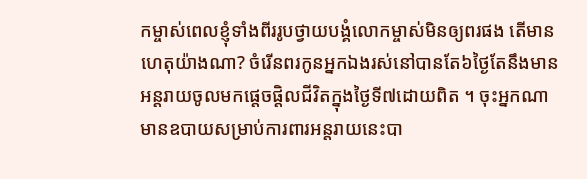កម្ចាស់ពេលខ្ញុំទាំងពីររូបថ្វាយបង្គំលោកម្ចាស់មិនឲ្យពរផង តើមានហេតុយ៉ាងណា? ចំរើនពរកូនអ្នកឯងរស់នៅបានតែ៦ថ្ងៃតែនឹងមានអន្តរាយចូលមកផ្តេចផ្តិលជីវិតក្នុងថ្ងៃទី៧ដោយពិត ។ ចុះអ្នកណាមានឧបាយសម្រាប់ការពារអន្តរាយនេះបា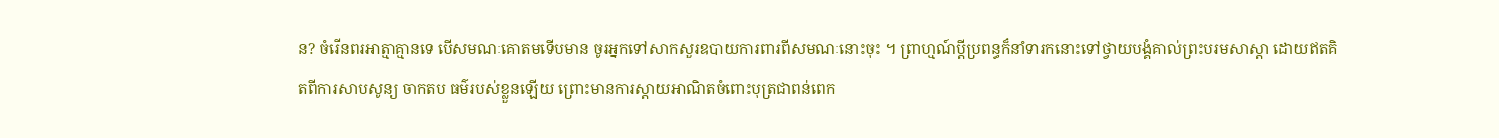ន? ចំរើនពរអាត្មាគ្មានទេ បើសមណៈគោតមទើបមាន ចូរអ្នកទៅសាកសួរឧបាយការពារពីសមណៈនោះចុះ ។ ព្រាហ្មណ៍ប្តីប្រពន្ធក៏នាំទារកនោះទៅថ្វាយបង្គំគាល់ព្រះបរមសាស្តា ដោយឥតគិតពីការសាបសូន្យ ចាកតប ធម៌របស់ខ្លួនឡើយ ព្រោះមានការស្តាយអាណិតចំពោះបុត្រជាពន់ពេក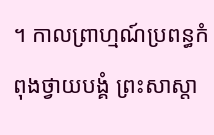។ កាលព្រាហ្មណ៍ប្រពន្ធកំពុងថ្វាយបង្គំ ព្រះសាស្តា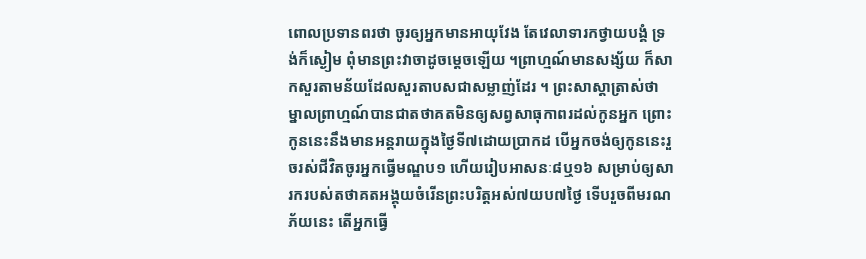ពោលប្រទានពរថា ចូរឲ្យអ្នកមានអាយុវែង តែវេលាទារកថ្វាយបង្គំ ទ្រង់ក៏ស្ងៀម ពុំមានព្រះវាចាដូចម្តេចឡើយ ។ព្រាហ្មណ៍មានសង្ស័យ ក៏សាកសួរតាមន័យដែលសួរតាបសជាសម្លាញ់ដែរ ។ ព្រះសាស្តាត្រាស់ថា ម្នាលព្រាហ្មណ៍បានជាតថាគតមិនឲ្យសព្វសាធុកាពរដល់កូនអ្នក ព្រោះកូននេះនឹងមានអន្តរាយក្នុងថ្ងៃទី៧ដោយប្រាកដ បើអ្នកចង់ឲ្យកូននេះរួចរស់ជីវិតចូរអ្នកធ្វើមណ្ឌប១ ហើយរៀបអាសនៈ៨ឬ១៦ សម្រាប់ឲ្យសារករបស់តថាគតអង្គុយចំរើនព្រះបរិត្តអស់៧យប៧ថ្ងៃ ទើបរួចពីមរណភ័យនេះ តើអ្នកធ្វើ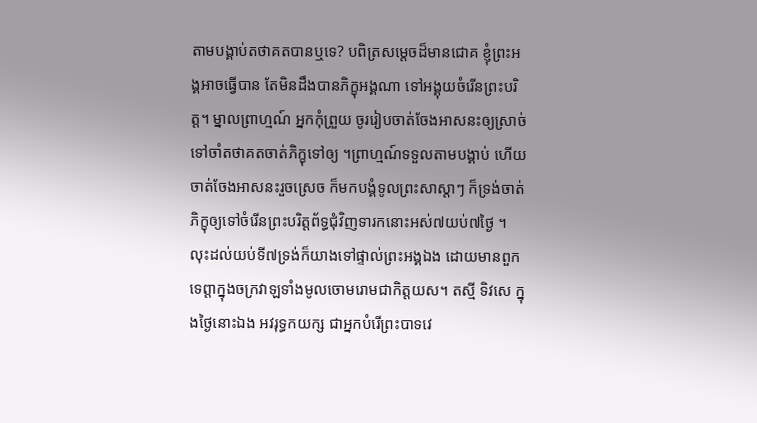តាមបង្គាប់តថាគតបានឬទេ? បពិត្រសម្តេចដ៏មានជោគ ខ្ញុំព្រះអង្គអាចធ្វើបាន តែមិនដឹងបានភិក្ខុអង្គណា ទៅអង្គុយចំរើនព្រះបរិត្ត។ ម្នាលព្រាហ្មណ៍ អ្នកកុំព្រួយ ចូររៀបចាត់ចែងអាសនះឲ្យស្រាច់ទៅចាំតថាគតចាត់ភិក្ខុទៅឲ្យ ។ព្រាហ្មណ៍ទទួលតាមបង្គាប់ ហើយចាត់ចែងអាសនះរួចស្រេច ក៏មកបង្គំទូលព្រះសាស្តាៗ ក៏ទ្រង់ចាត់ភិក្ខុឲ្យទៅចំរើនព្រះបរិត្តព័ទ្ធជុំវិញទារកនោះអស់៧យប់៧ថ្ងៃ ។ លុះដល់យប់ទី៧ទ្រង់ក៏យាងទៅផ្ទាល់ព្រះអង្គឯង ដោយមានពួកទេព្តាក្នុងចក្រវាឡទាំងមូលចោមរោមជាកិត្តយស។ តស្មី ទិវសេ ក្នុងថ្ងៃនោះឯង អវរុទ្ធកយក្ស ជាអ្នកបំរើព្រះបាទវេ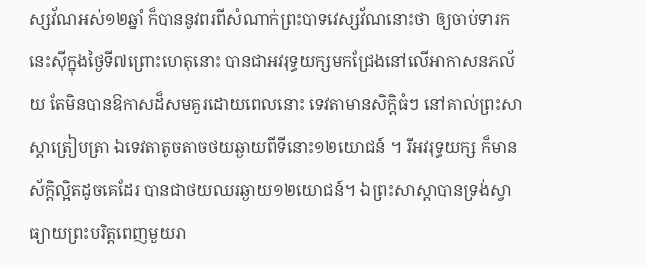ស្សវ័ណអស់១២ឆ្នាំ ក៏បាននូវពរពីសំណាក់ព្រះបាទវេស្សវ័ណនោះថា ឲ្យចាប់ទារកនេះស៊ីក្នុងថ្ងៃទី៧ព្រោះហេតុនោះ បានជាអវរុទ្ធយក្សមកជ្រែងនៅលើអាកាសនភល័យ តែមិនបានឱកាសដ៏សមគួរដោយពេលនោះ ទេវតាមានសិក្តិធំៗ នៅគាល់ព្រះសាស្តាត្រៀបត្រា ឯទេវតាតូចតាចថយឆ្ងាយពីទីនោះ១២យោជន៍ ។ រីអវរុទ្ធយក្ស ក៏មានស័ក្តិល្អិតដូចគេដែរ បានជាថយឈរឆ្ងាយ១២យោជន៍។ ឯព្រះសាស្តាបានទ្រង់ស្វាធ្យាយព្រះបរិត្តពេញមួយរា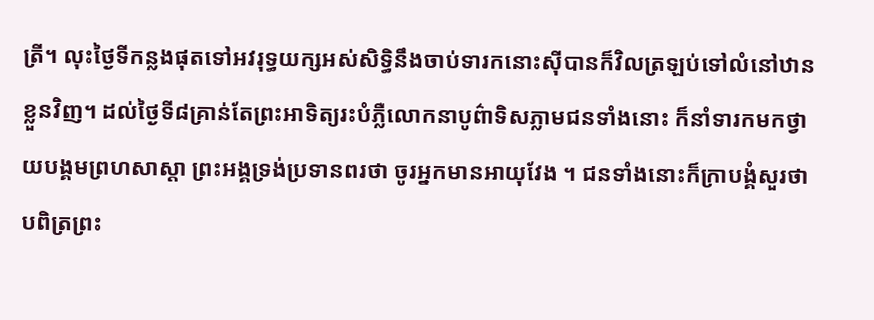ត្រី។ លុះថ្ងៃទីកន្លងផុតទៅអវរុទ្ធយក្សអស់សិទ្ធិនឹងចាប់ទារកនោះស៊ីបានក៏វិលត្រឡប់ទៅលំនៅឋានខ្លួនវិញ។ ដល់ថ្ងៃទី៨គ្រាន់តែព្រះអាទិត្យរះបំភ្លឺលោកនាបូព៌ាទិសភ្លាមជនទាំងនោះ ក៏នាំទារកមកថ្វាយបង្គមព្រហសាស្តា ព្រះអង្គទ្រង់ប្រទានពរថា ចូរអ្នកមានអាយុវែង ។ ជនទាំងនោះក៏ក្រាបង្គំសួរថា បពិត្រព្រះ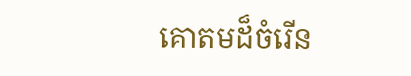គោតមដ៏ចំរើន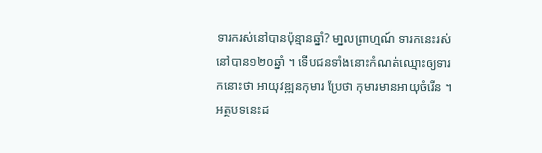ទារករស់នៅបានប៉ុន្មានឆ្នាំ? មា្នលព្រាហ្មណ៍ ទារកនេះរស់នៅបាន១២០ឆ្នាំ ។ ទើបជនទាំងនោះកំណត់ឈ្មោះឲ្យទារកនោះថា អាយុវឌ្ឍនកុមារ ប្រែថា កុមារមានអាយុចំរើន ។ អត្ថបទនេះដ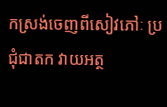កស្រង់ចេញពីសៀវភៅៈ ប្រជុំជាតក វាយអត្ថ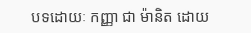បទដោយៈ កញ្ញា ជា ម៉ានិត ដោយ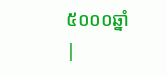៥០០០ឆ្នាំ |